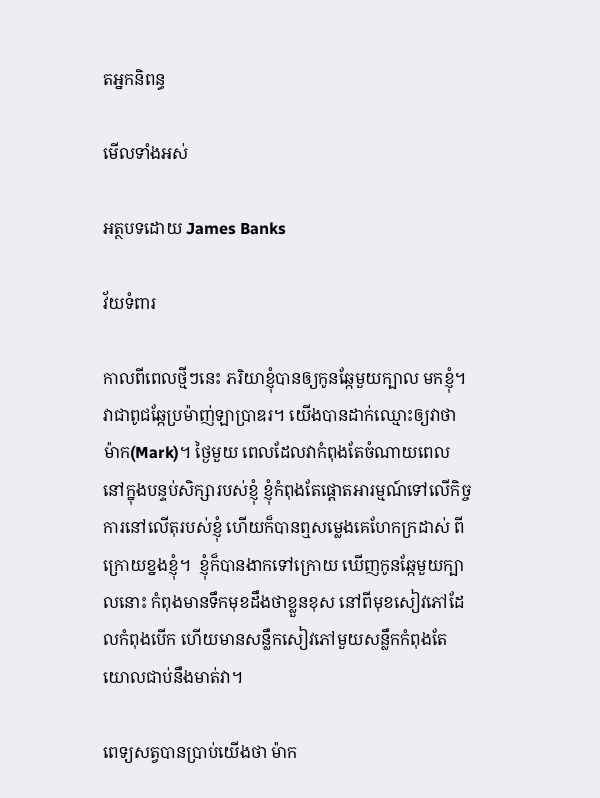តអ្នកនិពន្ធ

មើលទាំងអស់

អត្ថបទដោយ James Banks

វ័យទំពារ

កាលពីពេលថ្មីៗនេះ ភរិយាខ្ញុំបានឲ្យកូនឆ្កែមួយក្បាល មកខ្ញុំ។ វាជាពូជឆ្កែប្រម៉ាញ់ឡាប្រាឌរ។ យើងបានដាក់ឈ្មោះឲ្យវាថា ម៉ាក(Mark)។ ថ្ងៃមួយ ពេលដែលវាកំពុងតែចំណាយពេល នៅក្នុងបន្ទប់សិក្សារបស់ខ្ញុំ ខ្ញុំកំពុងតែផ្តោតអារម្មណ៍ទៅលើកិច្ចការនៅលើតុរបស់ខ្ញុំ ហើយក៏បានឮសម្លេងគេហែកក្រដាស់ ពីក្រោយខ្នងខ្ញុំ។  ខ្ញុំក៏បានងាកទៅក្រោយ ឃើញកូនឆ្កែមួយក្បាលនោះ កំពុងមានទឹកមុខដឹងថាខ្លួនខុស នៅពីមុខសៀវភៅដែលកំពុងបើក ហើយមានសន្លឹកសៀវភៅមួយសន្លឹកកំពុងតែយោលជាប់នឹងមាត់វា។

ពេទ្យសត្វបានប្រាប់យើងថា ម៉ាក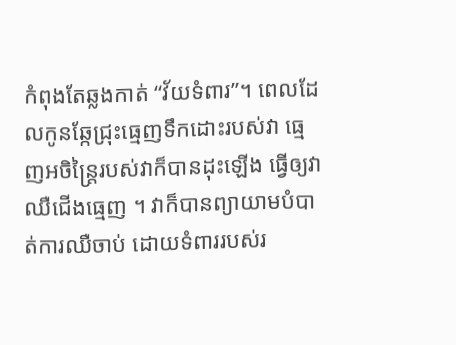កំពុងតែឆ្លងកាត់ “វ័យទំពារ”។ ពេលដែលកូនឆ្កែជ្រុះធ្មេញទឹកដោះរបស់វា ធ្មេញអចិន្ត្រៃរបស់វាក៏បានដុះឡើង ធ្វើឲ្យវាឈឺជើងធ្មេញ ។ វាក៏បានព្យាយាមបំបាត់ការឈឺចាប់ ដោយទំពាររបស់រ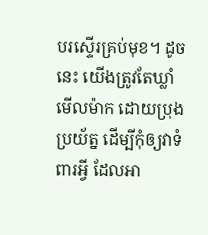បរស្ទើរគ្រប់មុខ។ ដូចនេះ យើងត្រូវតែឃ្លាំមើលម៉ាក ដោយប្រុងប្រយ័ត្ន ដើម្បីកុំឲ្យវាទំពារអ្វី ដែលអា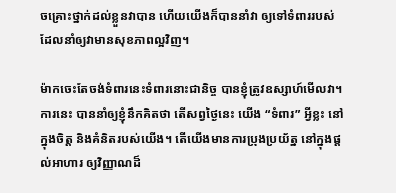ចគ្រោះថ្នាក់ដល់ខ្លួនវាបាន ហើយយើងក៏បាននាំវា ឲ្យទៅទំពាររបស់ដែលនាំឲ្យវាមានសុខភាពល្អវិញ។

ម៉ាកចេះតែចង់ទំពារនេះទំពារនោះជានិច្ច បានខ្ញុំត្រូវឧស្សាហ៍មើលវា។ ការនេះ បាននាំឲ្យខ្ញុំនឹកគិតថា តើសព្វថ្ងៃនេះ យើង “ទំពារ” អ្វីខ្លះ នៅក្នុងចិត្ត និងគំនិតរបស់យើង។ តើយើងមានការប្រុងប្រយ័ត្ន នៅក្នុងផ្តល់អាហារ ឲ្យវិញ្ញាណដ៏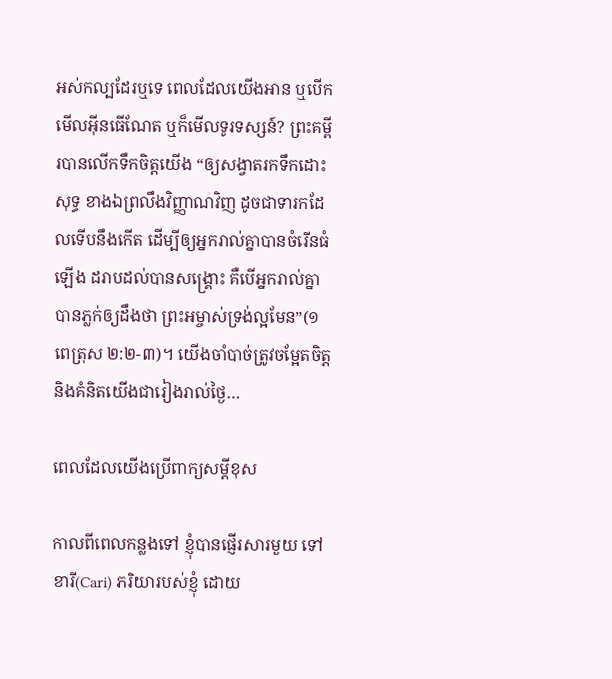អស់កល្បដែរឬទេ ពេលដែលយើងអាន ឬបើកមើលអ៊ីនធើណែត ឬក៏មើលទូរទស្សន៍? ព្រះគម្ពីរបានលើកទឹកចិត្តយើង “ឲ្យសង្វាតរកទឹកដោះសុទ្ធ ខាងឯព្រលឹងវិញ្ញាណវិញ ដូចជាទារកដែលទើបនឹងកើត ដើម្បីឲ្យអ្នករាល់គ្នាបានចំរើនធំឡើង ដរាបដល់បានសង្គ្រោះ គឺបើអ្នករាល់គ្នាបានភ្លក់ឲ្យដឹងថា ព្រះអម្ចាស់ទ្រង់ល្អមែន”(១ពេត្រុស ២:២-៣)។ យើងចាំបាច់ត្រូវចម្អែតចិត្ត និងគំនិតយើងជារៀងរាល់ថ្ងៃ…

ពេលដែលយើងប្រើពាក្យសម្តីខុស

កាលពីពេលកន្លងទៅ ខ្ញុំបានផ្ញើរសារមួយ ទៅខារី(Cari) ភរិយារបស់ខ្ញុំ ដោយ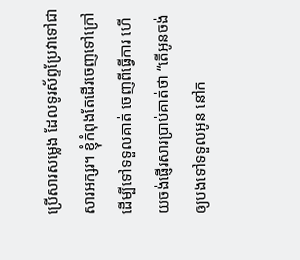ប្រើសារសម្លេង ដែលទូរស័ព្ទប្រែវាទៅជាសារអក្សរ។ ខ្ញុំកំពុងតែដើរចេញទៅក្រៅ ដើម្បីទៅទទួលគាត់ ចេញពីធ្វើការ ហើយចង់ផ្ញើរសារប្រាប់គាត់ថា “តើអូនចង់ឲ្យបងទៅទទួលអូន នៅក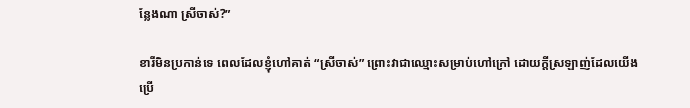ន្លែងណា ស្រីចាស់?”

ខារីមិនប្រកាន់ទេ ពេលដែលខ្ញុំហៅគាត់ “ស្រីចាស់” ព្រោះវាជាឈ្មោះសម្រាប់ហៅក្រៅ ដោយក្តីស្រឡាញ់ដែលយើងប្រើ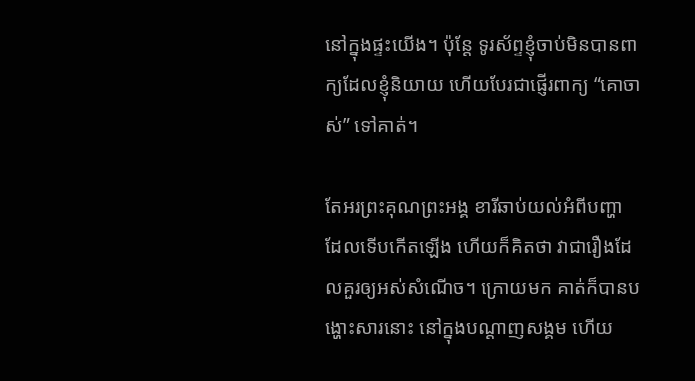នៅក្នុងផ្ទះយើង។ ប៉ុន្តែ ទូរស័ព្ទខ្ញុំចាប់មិនបានពាក្យដែលខ្ញុំនិយាយ ហើយបែរជាផ្ញើរពាក្យ “គោចាស់” ទៅគាត់។

តែអរព្រះគុណព្រះអង្គ ខារីឆាប់យល់អំពីបញ្ហា ដែលទើបកើតឡើង ហើយក៏គិតថា វាជារឿងដែលគួរឲ្យអស់សំណើច។ ក្រោយមក គាត់ក៏បានបង្ហោះសារនោះ នៅក្នុងបណ្តាញសង្គម ហើយ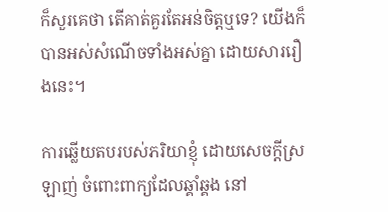ក៏សួរគេថា តើគាត់គួរតែអន់ចិត្តឬទេ? យើងក៏បានអស់សំណើចទាំងអស់គ្នា ដោយសាររឿងនេះ។

ការឆ្លើយតបរបស់ភរិយាខ្ញុំ ដោយសេចក្តីស្រឡាញ់ ចំពោះពាក្យដែលឆ្គាំឆ្គង នៅ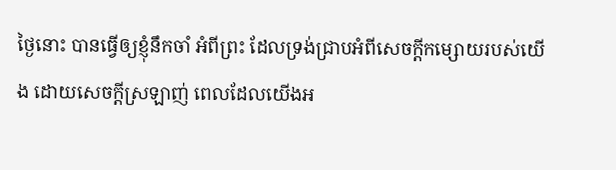ថ្ងៃនោះ បានធ្វើឲ្យខ្ញុំនឹកចាំ អំពីព្រះ ដែលទ្រង់ជ្រាបអំពីសេចក្តីកម្សោយរបស់យើង ដោយសេចក្តីស្រឡាញ់ ពេលដែលយើងអ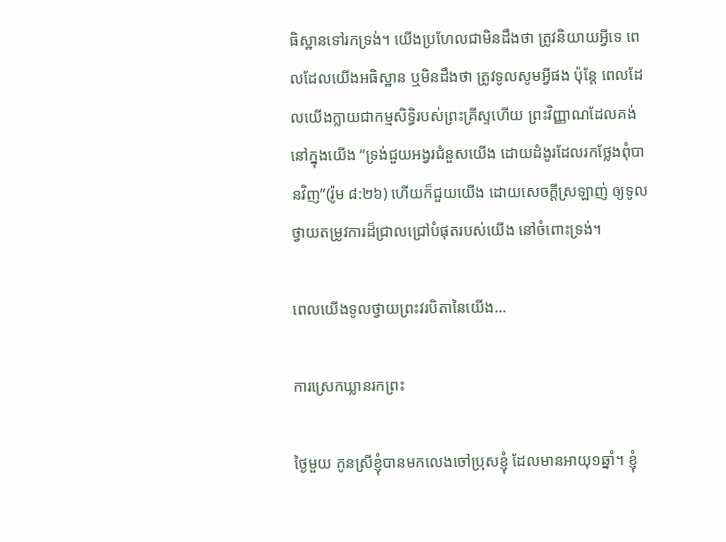ធិស្ឋានទៅរកទ្រង់។ យើងប្រហែលជាមិនដឹងថា ត្រូវនិយាយអ្វីទេ ពេលដែលយើងអធិស្ឋាន ឬមិនដឹងថា ត្រូវទូលសូមអ្វីផង ប៉ុន្តែ ពេលដែលយើងក្លាយជាកម្មសិទ្ធិរបស់ព្រះគ្រីស្ទហើយ ព្រះវិញ្ញាណដែលគង់នៅក្នុងយើង “ទ្រង់ជួយអង្វរជំនួសយើង ដោយដំងូរដែលរកថ្លែងពុំបានវិញ”(រ៉ូម ៨:២៦) ហើយក៏ជួយយើង ដោយសេចក្តីស្រឡាញ់ ឲ្យទូលថ្វាយតម្រូវការដ៏ជ្រាលជ្រៅបំផុតរបស់យើង នៅចំពោះទ្រង់។

ពេលយើងទូលថ្វាយព្រះវរបិតានៃយើង…

ការស្រេកឃ្លានរកព្រះ

ថ្ងៃមួយ កូនស្រីខ្ញុំបានមកលេងចៅប្រុសខ្ញុំ ដែលមានអាយុ១ឆ្នាំ។ ខ្ញុំ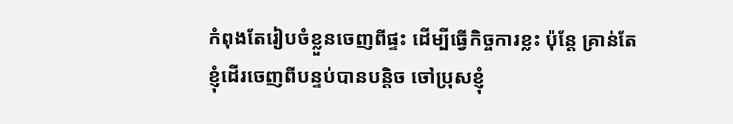កំពុងតែរៀបចំខ្លួនចេញពីផ្ទះ ដើម្បីធ្វើកិច្ចការខ្លះ ប៉ុន្តែ គ្រាន់តែខ្ញុំដើរចេញពីបន្ទប់បានបន្តិច ចៅប្រុសខ្ញុំ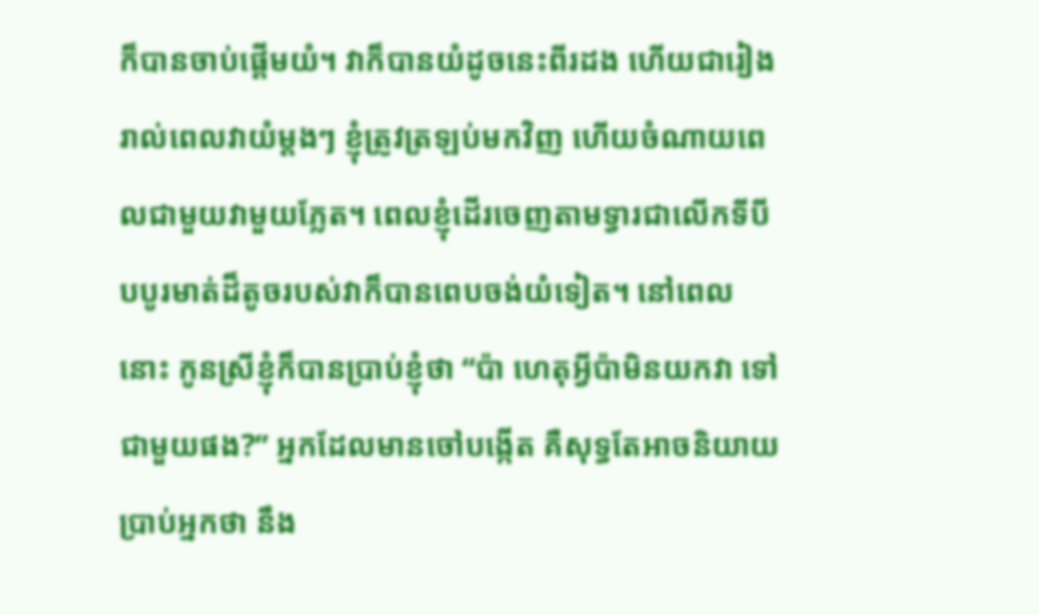ក៏បានចាប់ផ្តើមយំ។ វាក៏បានយំដូចនេះពីរដង ហើយជារៀងរាល់ពេលវាយំម្តងៗ ខ្ញុំត្រូវត្រឡប់មកវិញ ហើយចំណាយពេលជាមួយវាមួយភ្លែត។ ពេលខ្ញុំដើរចេញតាមទ្វារជាលើកទីបី បបូរមាត់ដ៏តូចរបស់វាក៏បានពេបចង់យំទៀត។ នៅពេលនោះ កូនស្រីខ្ញុំក៏បានប្រាប់ខ្ញុំថា “ប៉ា ហេតុអ្វីប៉ាមិនយកវា ទៅជាមួយផង?” អ្នកដែលមានចៅបង្កើត គឺសុទ្ធតែអាចនិយាយប្រាប់អ្នកថា នឹង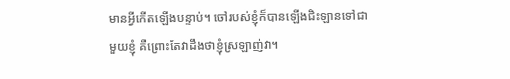មានអ្វីកើតឡើងបន្ទាប់។ ចៅរបស់ខ្ញុំក៏បានឡើងជិះឡានទៅជាមួយខ្ញុំ គឺព្រោះតែវាដឹងថាខ្ញុំស្រឡាញ់វា។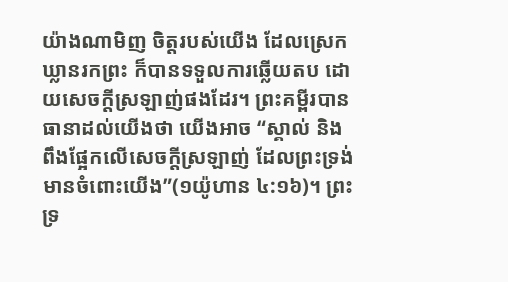យ៉ាងណាមិញ ចិត្តរបស់យើង ដែលស្រេកឃ្លានរកព្រះ ក៏បានទទួលការឆ្លើយតប ដោយសេចក្តីស្រឡាញ់ផងដែរ។ ព្រះគម្ពីរបានធានាដល់យើងថា យើងអាច “ស្គាល់ និងពឹងផ្អែកលើសេចក្តីស្រឡាញ់ ដែលព្រះទ្រង់មានចំពោះយើង”(១យ៉ូហាន ៤:១៦)។ ព្រះទ្រ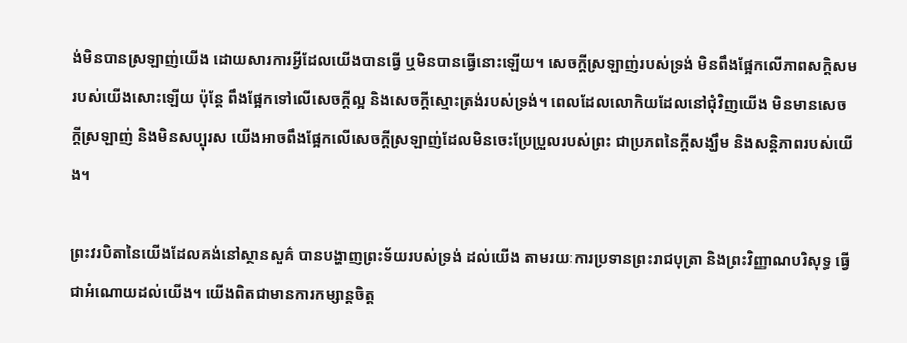ង់មិនបានស្រឡាញ់យើង ដោយសារការអ្វីដែលយើងបានធ្វើ ឬមិនបានធ្វើនោះឡើយ។ សេចក្តីស្រឡាញ់របស់ទ្រង់ មិនពឹងផ្អែកលើភាពសក្តិសមរបស់យើងសោះឡើយ ប៉ុន្តែ ពឹងផ្អែកទៅលើសេចក្តីល្អ និងសេចក្តីស្មោះត្រង់របស់ទ្រង់។ ពេលដែលលោកិយដែលនៅជុំវិញយើង មិនមានសេចក្តីស្រឡាញ់ និងមិនសប្បុរស យើងអាចពឹងផ្អែកលើសេចក្តីស្រឡាញ់ដែលមិនចេះប្រែប្រួលរបស់ព្រះ ជាប្រភពនៃក្តីសង្ឃឹម និងសន្តិភាពរបស់យើង។

ព្រះវរបិតានៃយើងដែលគង់នៅស្ថានសួគ៌ បានបង្ហាញព្រះទ័យរបស់ទ្រង់ ដល់យើង តាមរយៈការប្រទានព្រះរាជបុត្រា និងព្រះវិញ្ញាណបរិសុទ្ធ ធ្វើជាអំណោយដល់យើង។ យើងពិតជាមានការកម្សាន្តចិត្ត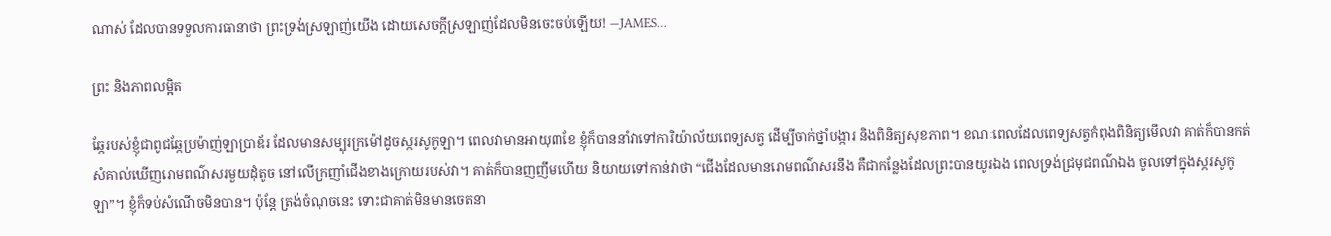ណាស់ ដែលបានទទួលការធានាថា ព្រះទ្រង់ស្រឡាញ់យើង ដោយសេចក្តីស្រឡាញ់ដែលមិនចេះចប់ឡើយ! —JAMES…

ព្រះ និងភាពលម្អិត

ឆ្កែរបស់ខ្ញុំជាពូជឆ្កែប្រម៉ាញ់ឡាប្រាឌ័រ ដែលមានសម្បុរក្រម៉ៅដូចស្ករសូកូឡា។ ពេលវាមានអាយុ៣ខែ ខ្ញុំក៏បាននាំវាទៅការិយ៉ាល័យពេទ្យសត្វ ដើម្បីចាក់ថ្នាំបង្ការ និងពិនិត្យសុខភាព។ ខណៈពេលដែលពេទ្យសត្វកំពុងពិនិត្យមើលវា គាត់ក៏បានកត់សំគាល់ឃើញរោមពណ៌សរមួយដុំតូច នៅលើក្រញាំជើងខាងក្រោយរបស់វា។ គាត់ក៏បានញញឹមហើយ និយាយទៅកាន់វាថា “ជើងដែលមានរោមពណ៌សរនឹង គឺជាកន្លែងដែលព្រះបានយូរឯង ពេលទ្រង់ជ្រមុជពណ៌ឯង ចូលទៅក្នុងស្ករសូកូឡា”។ ខ្ញុំក៏ទប់សំណើចមិនបាន។ ប៉ុន្តែ ត្រង់ចំណុចនេះ ទោះជាគាត់មិនមានចេតនា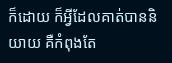ក៏ដោយ ក៏អ្វីដែលគាត់បាននិយាយ គឺកំពុងតែ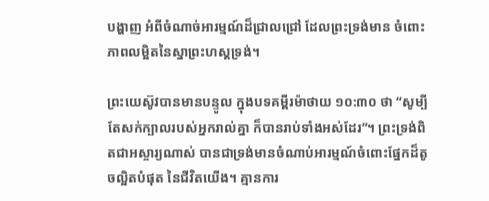បង្ហាញ អំពីចំណាច់អារម្មណ៍ដ៏ជ្រាលជ្រៅ ដែលព្រះទ្រង់មាន ចំពោះភាពលម្អិតនៃស្នាព្រះហស្តទ្រង់។

ព្រះយេស៊ូវបានមានបន្ទូល ក្នុងបទគម្ពីរម៉ាថាយ ១០:៣០ ថា “សូម្បីតែសក់ក្បាលរបស់អ្នករាល់គ្នា ក៏បានរាប់ទាំងអស់ដែរ”។ ព្រះទ្រង់ពិតជាអស្ចារ្យណាស់ បានជាទ្រង់មានចំណាប់អារម្មណ៍ចំពោះផ្នែកដ៏តូចល្អិតបំផុត នៃជីវិតយើង។ គ្មានការ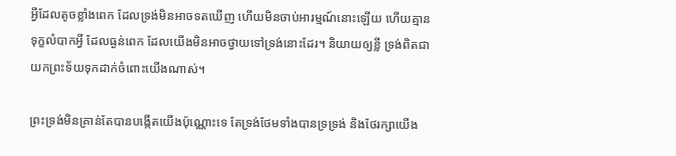អ្វីដែលតូចខ្លាំងពេក ដែលទ្រង់មិនអាចទតឃើញ ហើយមិនចាប់អារម្មណ៍នោះឡើយ ហើយគ្មានទុក្ខលំបាកអ្វី ដែលធ្ងន់ពេក ដែលយើងមិនអាចថ្វាយទៅទ្រង់នោះដែរ។ និយាយឲ្យខ្លី ទ្រង់ពិតជាយកព្រះទ័យទុកដាក់ចំពោះយើងណាស់។

ព្រះទ្រង់មិនគ្រាន់តែបានបង្កើតយើងប៉ុណ្ណោះទេ តែទ្រង់ថែមទាំងបានទ្រទ្រង់ និងថែរក្សាយើង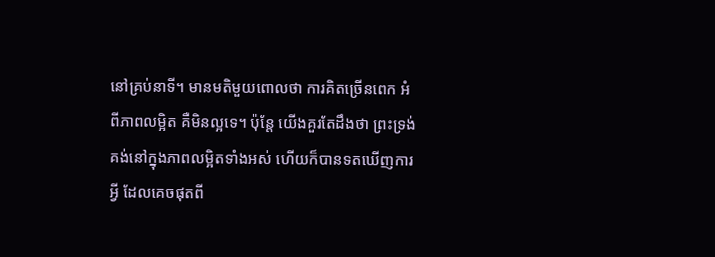នៅគ្រប់នាទី។ មានមតិមួយពោលថា ការគិតច្រើនពេក អំពីភាពលម្អិត គឺមិនល្អទេ។ ប៉ុន្តែ យើងគួរតែដឹងថា ព្រះទ្រង់គង់នៅក្នុងភាពលម្អិតទាំងអស់ ហើយក៏បានទតឃើញការអ្វី ដែលគេចផុតពី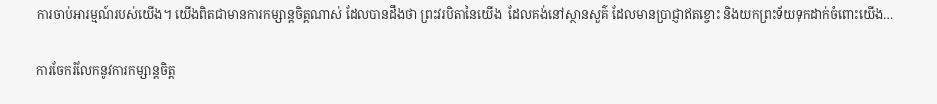ការចាប់អារម្មណ៍របស់យើង។ យើងពិតជាមានការកម្សាន្តចិត្តណាស់ ដែលបានដឹងថា ព្រះវរបិតានៃយើង  ដែលគង់នៅស្ថានសួគ៌ ដែលមានប្រាជ្ញាឥតខ្ចោះ និងយកព្រះទ័យទុកដាក់ចំពោះយើង…

ការចែករំលែកនូវការកម្សាន្តចិត្ត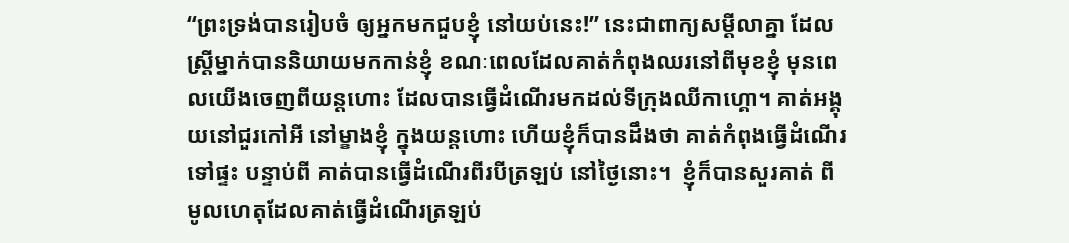“ព្រះទ្រង់បានរៀបចំ ឲ្យអ្នកមកជួបខ្ញុំ នៅយប់នេះ!” នេះជាពាក្យសម្តីលាគ្នា ដែលស្រ្តីម្នាក់បាននិយាយមកកាន់ខ្ញុំ ខណៈពេលដែលគាត់កំពុងឈរនៅពីមុខខ្ញុំ មុនពេលយើងចេញពីយន្តហោះ ដែលបានធ្វើដំណើរមកដល់ទីក្រុងឈីកាហ្គោ។ គាត់អង្គុយនៅជួរកៅអី នៅម្ខាងខ្ញុំ ក្នុងយន្តហោះ ហើយខ្ញុំក៏បានដឹងថា គាត់កំពុងធ្វើដំណើរទៅផ្ទះ បន្ទាប់ពី គាត់បានធ្វើដំណើរពីរបីត្រឡប់ នៅថ្ងៃនោះ។  ខ្ញុំក៏បានសួរគាត់ ពីមូលហេតុដែលគាត់ធ្វើដំណើរត្រឡប់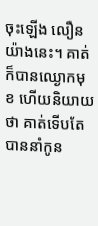ចុះឡើង លឿនយ៉ាងនេះ។ គាត់ក៏បានឈ្ងោកមុខ ហើយនិយាយថា គាត់ទើបតែបាននាំកូន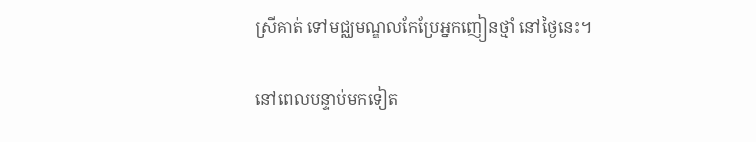ស្រីគាត់ ទៅមជ្ឈមណ្ឌលកែប្រែអ្នកញៀនថ្មាំ នៅថ្ងៃនេះ។

នៅពេលបន្ទាប់មកទៀត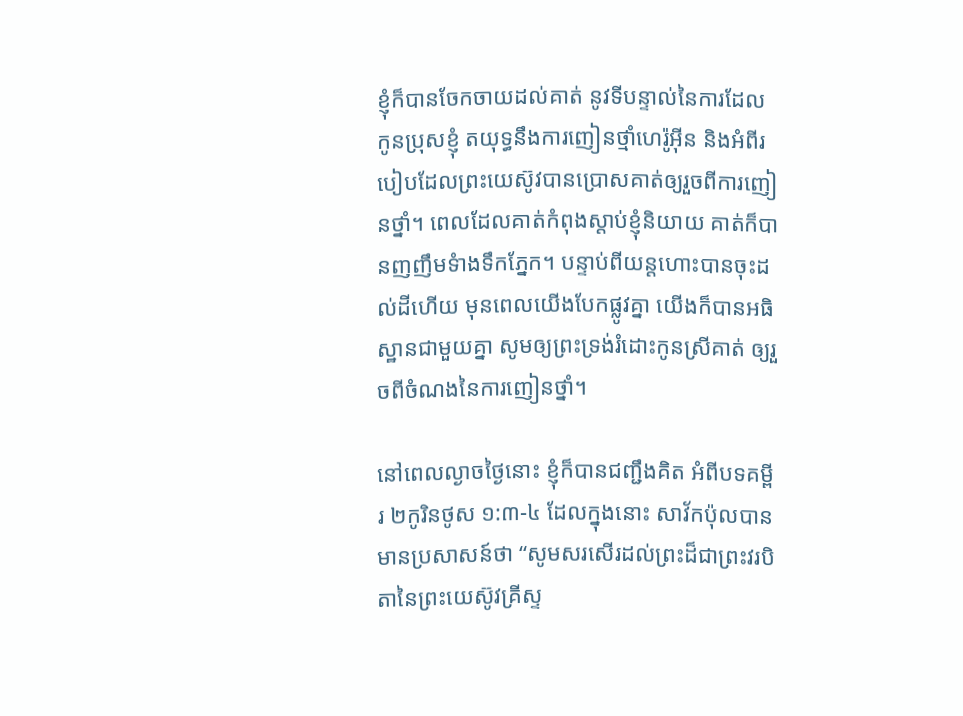ខ្ញុំក៏បានចែកចាយដល់គាត់ នូវទីបន្ទាល់នៃការដែលកូនប្រុសខ្ញុំ តយុទ្ធនឹងការញៀនថ្មាំហេរ៉ូអ៊ីន និងអំពីរបៀបដែលព្រះយេស៊ូវបានប្រោសគាត់ឲ្យរួចពីការញៀនថ្នាំ។ ពេលដែលគាត់កំពុងស្តាប់ខ្ញុំនិយាយ គាត់ក៏បានញញឹមទំាងទឹកភ្នែក។ បន្ទាប់ពីយន្តហោះបានចុះដល់ដីហើយ មុនពេលយើងបែកផ្លូវគ្នា យើងក៏បានអធិស្ឋានជាមួយគ្នា សូមឲ្យព្រះទ្រង់រំដោះកូនស្រីគាត់ ឲ្យរួចពីចំណងនៃការញៀនថ្នាំ។

នៅពេលល្ងាចថ្ងៃនោះ ខ្ញុំក៏បានជញ្ជឹងគិត អំពីបទគម្ពីរ ២កូរិនថូស ១:៣-៤ ដែលក្នុងនោះ សាវ័កប៉ុលបានមានប្រសាសន៍ថា “សូមសរសើរដល់ព្រះដ៏ជាព្រះវរបិតានៃព្រះយេស៊ូវគ្រីស្ទ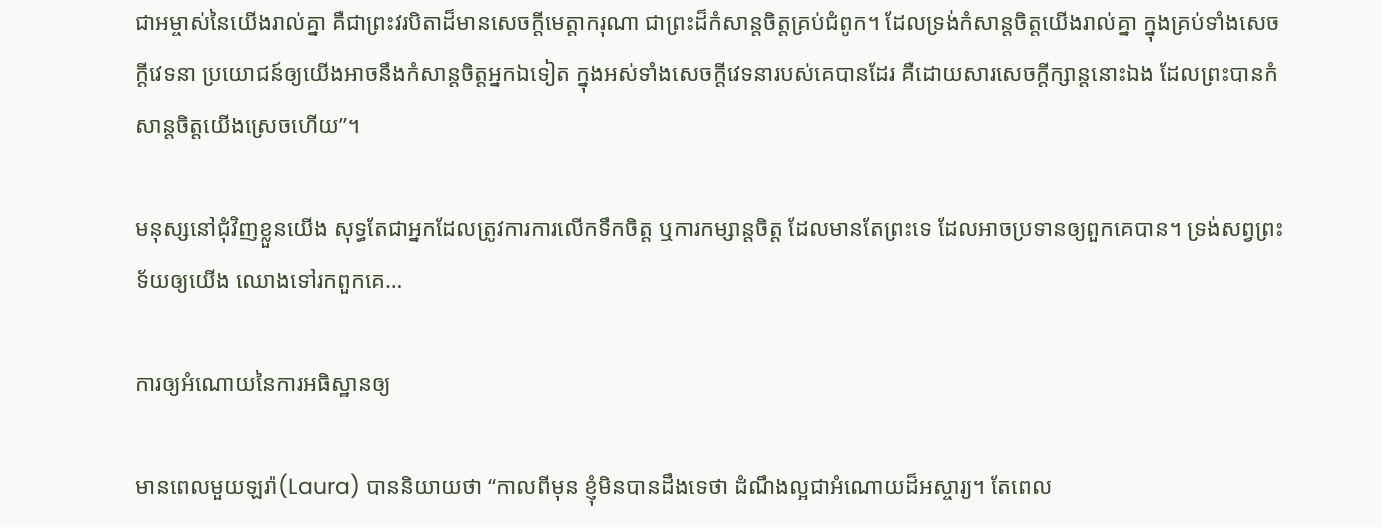ជាអម្ចាស់នៃយើងរាល់គ្នា គឺជាព្រះវរបិតាដ៏មានសេចក្តីមេត្តាករុណា ជាព្រះដ៏កំសាន្តចិត្តគ្រប់ជំពូក។ ដែលទ្រង់កំសាន្តចិត្តយើងរាល់គ្នា ក្នុងគ្រប់ទាំងសេចក្តីវេទនា ប្រយោជន៍ឲ្យយើងអាចនឹងកំសាន្តចិត្តអ្នកឯទៀត ក្នុងអស់ទាំងសេចក្តីវេទនារបស់គេបានដែរ គឺដោយសារសេចក្តីក្សាន្តនោះឯង ដែលព្រះបានកំសាន្តចិត្តយើងស្រេចហើយ”។

មនុស្សនៅជុំវិញខ្លួនយើង សុទ្ធតែជាអ្នកដែលត្រូវការការលើកទឹកចិត្ត ឬការកម្សាន្តចិត្ត ដែលមានតែព្រះទេ ដែលអាចប្រទានឲ្យពួកគេបាន។ ទ្រង់សព្វព្រះទ័យឲ្យយើង ឈោងទៅរកពួកគេ…

ការឲ្យអំណោយនៃការអធិស្ឋានឲ្យ

មានពេលមួយឡរ៉ា(Laura) បាននិយាយថា “កាលពីមុន ខ្ញុំមិនបានដឹងទេថា ដំណឹងល្អជាអំណោយដ៏អស្ចារ្យ។ តែពេល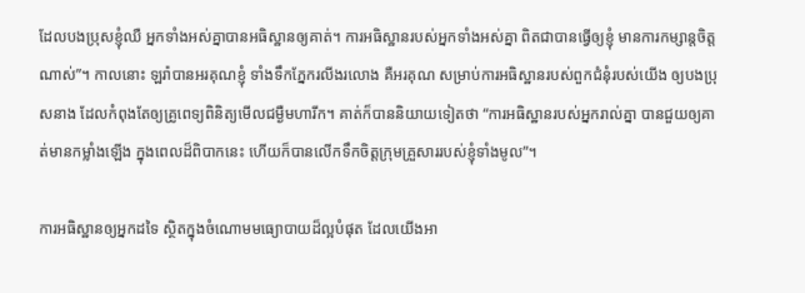ដែលបងប្រុសខ្ញុំឈឺ អ្នកទាំងអស់គ្នាបានអធិស្ឋានឲ្យគាត់។ ការអធិស្ឋានរបស់អ្នកទាំងអស់គ្នា ពិតជាបានធ្វើឲ្យខ្ញុំ មានការកម្សាន្តចិត្តណាស់”។ កាលនោះ ឡរ៉ាបានអរគុណខ្ញុំ ទាំងទឹកភ្នែករលីងរលោង គឺអរគុណ សម្រាប់ការអធិស្ឋានរបស់ពួកជំនុំរបស់យើង ឲ្យបងប្រុសនាង ដែលកំពុងតែឲ្យគ្រូពេទ្យពិនិត្យមើលជម្ងឺមហារីក។ គាត់ក៏បាននិយាយទៀតថា “ការអធិស្ឋានរបស់អ្នករាល់គ្នា បានជួយឲ្យគាត់មានកម្លាំងឡើង ក្នុងពេលដ៏ពិបាកនេះ ហើយក៏បានលើកទឹកចិត្តក្រុមគ្រួសាររបស់ខ្ញុំទាំងមូល”។

ការអធិស្ឋានឲ្យអ្នកដទៃ ស្ថិតក្នុងចំណោមមធ្យោបាយដ៏ល្អបំផុត ដែលយើងអា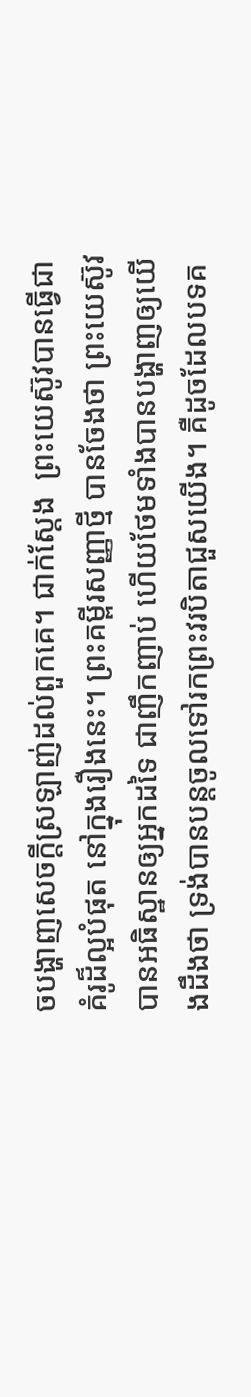ចបង្ហាញសេចក្តីស្រឡាញ់ដល់ពួកគេ។ ជាក់ស្តែង  ព្រះយេស៊ូវបានធ្វើជាគំរូដ៏ល្អបំផុត នៅក្នុងរឿងនេះ។ ព្រះគម្ពីរសញ្ញាថ្មី បានចែងថា ព្រះយេស៊ូវបានអធិស្ឋានឲ្យអ្នកដទៃ ជាញឹកញាប់ ហើយថែមទាំងបានបង្ហាញឲ្យយើងដឹងថា ទ្រង់បានបន្តចូលទៅរកព្រះវរបិតាជួសយើង។ គឺដូចដែលបទគ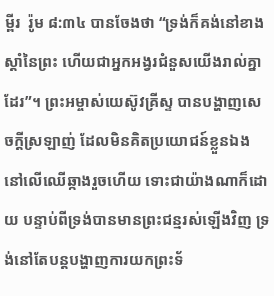ម្ពីរ  រ៉ូម ៨:៣៤ បានចែងថា “ទ្រង់ក៏គង់នៅខាងស្តាំនៃព្រះ ហើយជាអ្នកអង្វរជំនួសយើងរាល់គ្នាដែរ”។ ព្រះអម្ចាស់យេស៊ូវគ្រីស្ទ បានបង្ហាញសេចក្តីស្រឡាញ់ ដែលមិនគិតប្រយោជន៍ខ្លួនឯង នៅលើឈើឆ្កាងរួចហើយ ទោះជាយ៉ាងណាក៏ដោយ បន្ទាប់ពីទ្រង់បានមានព្រះជន្មរស់ឡើងវិញ ទ្រង់នៅតែបន្តបង្ហាញការយកព្រះទ័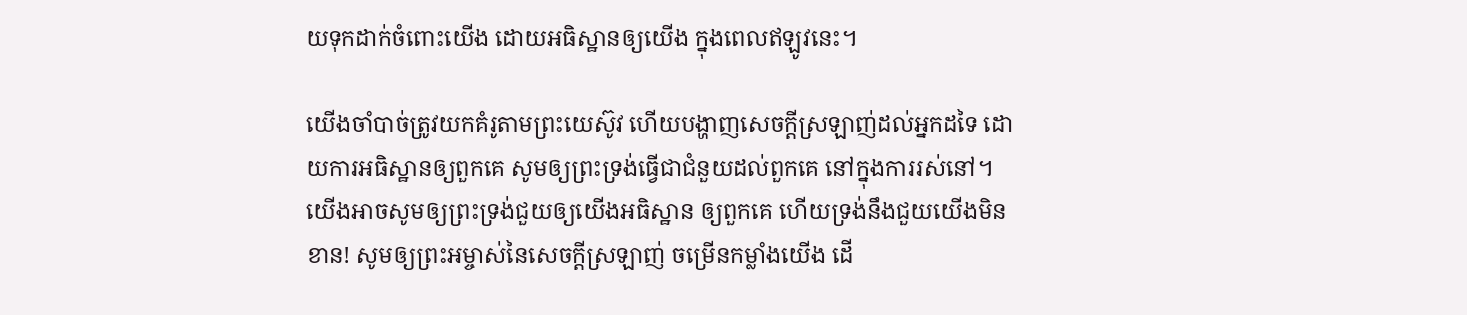យទុកដាក់ចំពោះយើង ដោយអធិស្ឋានឲ្យយើង ក្នុងពេលឥឡូវនេះ។

យើងចាំបាច់ត្រូវយកគំរូតាមព្រះយេស៊ូវ ហើយបង្ហាញសេចក្តីស្រឡាញ់ដល់អ្នកដទៃ ដោយការអធិស្ឋានឲ្យពួកគេ សូមឲ្យព្រះទ្រង់ធ្វើជាជំនួយដល់ពួកគេ នៅក្នុងការរស់នៅ។ យើងអាចសូមឲ្យព្រះទ្រង់ជួយឲ្យយើងអធិស្ឋាន ឲ្យពួកគេ ហើយទ្រង់នឹងជួយយើងមិនខាន! សូមឲ្យព្រះអម្ចាស់នៃសេចក្តីស្រឡាញ់ ចម្រើនកម្លាំងយើង ដើ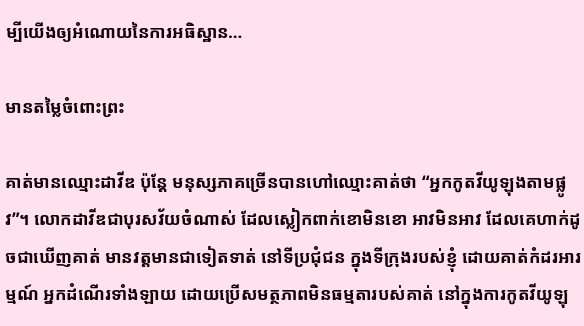ម្បីយើងឲ្យអំណោយនៃការអធិស្ឋាន…

មានតម្លៃចំពោះព្រះ

គាត់មានឈ្មោះដាវីឌ ប៉ុន្តែ មនុស្សភាគច្រើនបានហៅឈ្មោះគាត់ថា “អ្នកកូតវីយូឡុងតាមផ្លូវ”។ លោកដាវីឌជាបុរសវ័យចំណាស់ ដែលស្លៀកពាក់ខោមិនខោ អាវមិនអាវ ដែលគេហាក់ដូចជាឃើញគាត់ មានវត្តមានជាទៀតទាត់ នៅទីប្រជុំជន ក្នុងទីកុ្រងរបស់ខ្ញុំ ដោយគាត់កំដរអារម្មណ៍ អ្នកដំណើរទាំងឡាយ ដោយប្រើសមត្ថភាពមិនធម្មតារបស់គាត់ នៅក្នុងការកូតវីយូឡុ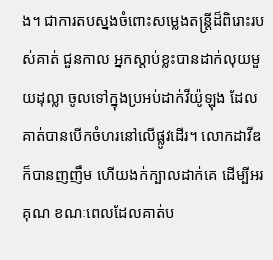ង។ ជាការតបស្នងចំពោះសម្លេងតន្រ្តីដ៏ពិរោះរបស់គាត់ ជួនកាល អ្នកស្តាប់ខ្លះបានដាក់លុយមួយដុល្លា ចូលទៅក្នុងប្រអប់ដាក់វីយ៉ូឡុង ដែលគាត់បានបើកចំហរនៅលើផ្លូវដើរ។ លោកដាវីឌក៏បានញញឹម ហើយងក់ក្បាលដាក់គេ ដើម្បីអរគុណ ខណៈពេលដែលគាត់ប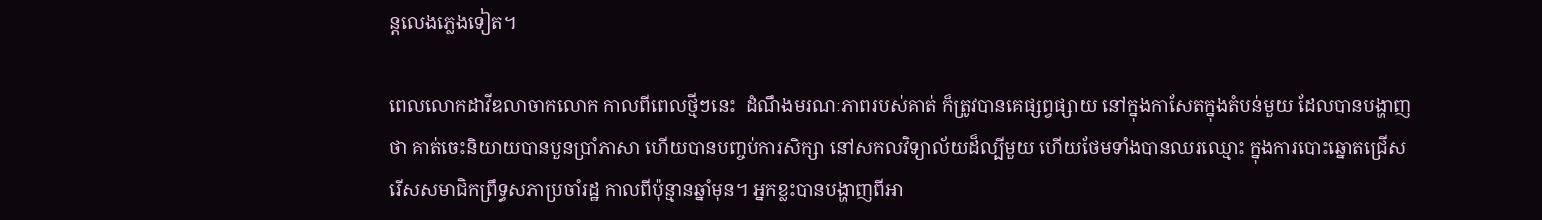ន្តលេងភ្លេងទៀត។

ពេលលោកដាវីឌលាចាកលោក កាលពីពេលថ្មីៗនេះ  ដំណឹងមរណៈភាពរបស់គាត់ ក៏ត្រូវបានគេផ្សព្វផ្សាយ នៅក្នុងកាសែតក្នុងតំបន់មួយ ដែលបានបង្ហាញថា គាត់ចេះនិយាយបានបួនប្រាំភាសា ហើយបានបញ្ចប់ការសិក្សា នៅសកលវិទ្យាល័យដ៏ល្បីមួយ ហើយថែមទាំងបានឈរឈ្មោះ ក្នុងការបោះឆ្នោតជ្រើសរើសសមាជិកព្រឹទ្ធសភាប្រចាំរដ្ឋ កាលពីប៉ុន្មានឆ្នាំមុន។ អ្នកខ្លះបានបង្ហាញពីអា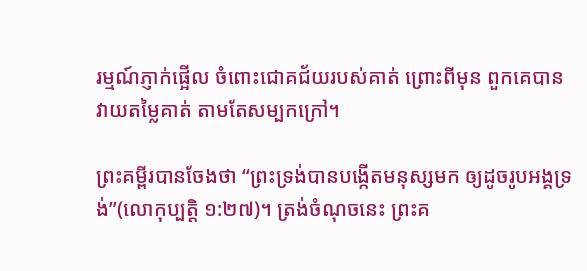រម្មណ៍ភ្ញាក់ផ្អើល ចំពោះជោគជ័យរបស់គាត់ ព្រោះពីមុន ពួកគេបានវាយតម្លៃគាត់ តាមតែសម្បកក្រៅ។

ព្រះគម្ពីរបានចែងថា “ព្រះទ្រង់បានបង្កើតមនុស្សមក ឲ្យដូចរូបអង្គទ្រង់”(លោកុប្បត្តិ ១:២៧)។ ត្រង់ចំណុចនេះ ព្រះគ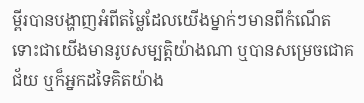ម្ពីរបានបង្ហាញអំពីតម្លៃដែលយើងម្នាក់ៗមានពីកំណើត ទោះជាយើងមានរូបសម្បត្តិយ៉ាងណា ឬបានសម្រេចជោគជ័យ ឬក៏អ្នកដទៃគិតយ៉ាង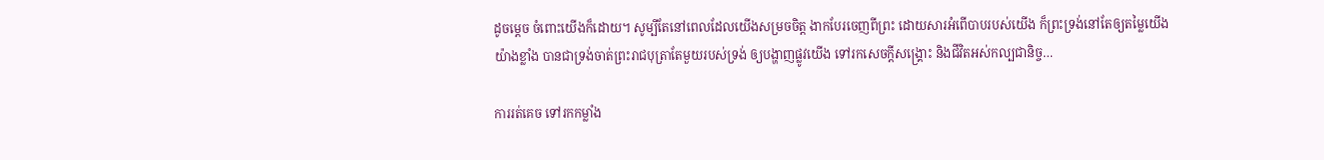ដូចម្តេច ចំពោះយើងក៏ដោយ។ សូម្បីតែនៅពេលដែលយើងសម្រចចិត្ត ងាកបែរចេញពីព្រះ ដោយសារអំពើបាបរបស់យើង ក៏ព្រះទ្រង់នៅតែឲ្យតម្លៃយើង យ៉ាងខ្លាំង បានជាទ្រង់ចាត់ព្រះរាជបុត្រាតែមួយរបស់ទ្រង់ ឲ្យបង្ហាញផ្លូវយើង ទៅរកសេចក្តីសង្រ្គោះ និងជីវិតអស់កល្បជានិច្ច…

ការរត់គេច ទៅរកកម្លាំង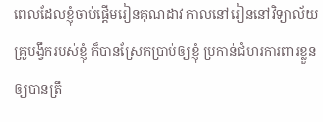ពេលដែលខ្ញុំចាប់ផ្តើមរៀនគុណដាវ កាលនៅរៀននៅវិទ្យាល័យ  គ្រូបង្វឹករបស់ខ្ញុំ ក៏បានស្រែកប្រាប់ឲ្យខ្ញុំ ប្រកាន់ជំហរការពារខ្លួនឲ្យបានត្រឹ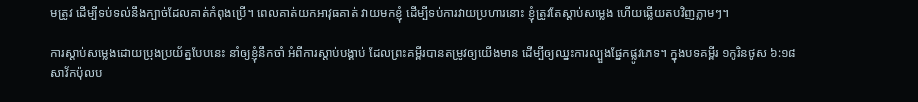មត្រូវ ដើម្បីទប់ទល់នឹងក្បាច់ដែលគាត់កំពុងប្រើ។ ពេលគាត់យកអាវុធគាត់ វាយមកខ្ញុំ ដើម្បីទប់ការវាយប្រហារនោះ ខ្ញុំត្រូវតែស្តាប់សម្លេង ហើយឆ្លើយតបវិញភ្លាមៗ។

ការស្តាប់សម្លេងដោយប្រុងប្រយ័ត្នបែបនេះ នាំឲ្យខ្ញុំនឹកចាំ អំពីការស្តាប់បង្គាប់ ដែលព្រះគម្ពីរបានតម្រូវឲ្យយើងមាន ដើម្បីឲ្យឈ្នះការល្បួងផ្នែកផ្លូវភេទ។ ក្នុងបទគម្ពីរ ១កូរិនថូស ៦:១៨ សាវ័កប៉ុលប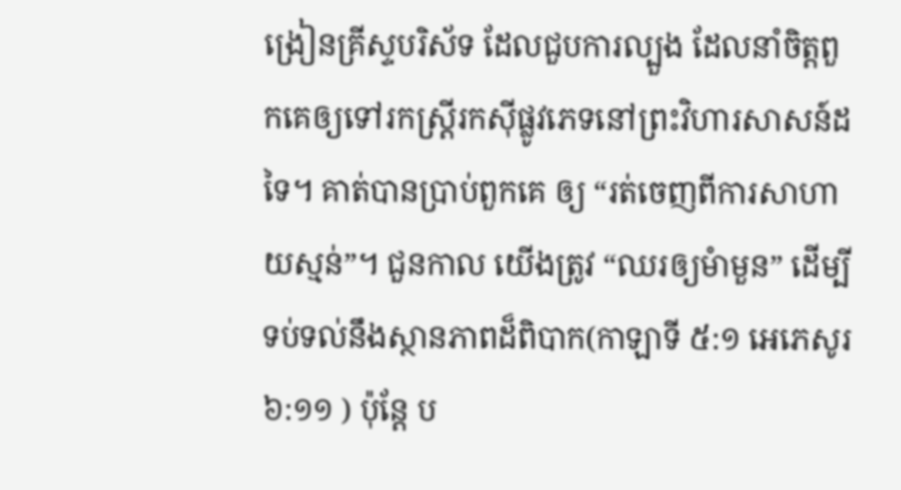ង្រៀនគ្រីស្ទបរិស័ទ ដែលជួបការល្បួង ដែលនាំចិត្តពួកគេឲ្យទៅរកស្រ្តីរកស៊ីផ្លូវភេទនៅព្រះវិហារសាសន៍ដទៃ។ គាត់បានប្រាប់ពួកគេ ឲ្យ “រត់ចេញពីការសាហាយស្មន់”។ ជួនកាល យើងត្រូវ “ឈរឲ្យមំាមួន” ដើម្បីទប់ទល់នឹងស្ថានភាពដ៏ពិបាក(កាឡាទី ៥:១ អេភេសូរ ៦:១១ ) ប៉ុន្តែ ប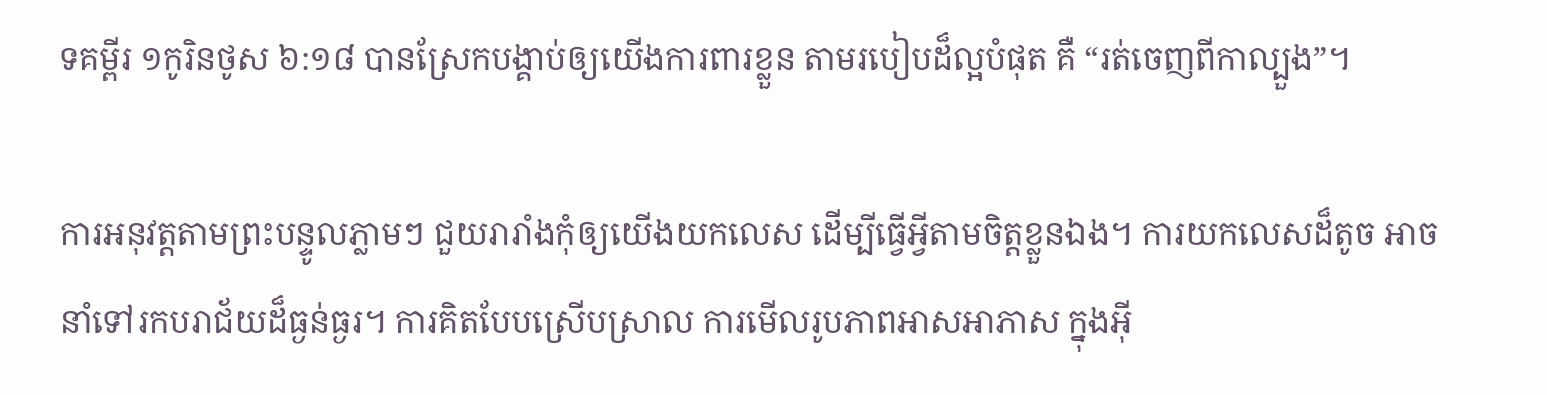ទគម្ពីរ ១កូរិនថូស ៦:១៨ បានស្រែកបង្គាប់ឲ្យយើងការពារខ្លួន តាមរបៀបដ៏ល្អបំផុត គឺ “រត់ចេញពីកាល្បួង”។

ការអនុវត្តតាមព្រះបន្ទូលភ្លាមៗ ជួយរារាំងកុំឲ្យយើងយកលេស ដើម្បីធ្វើអ្វីតាមចិត្តខ្លួនឯង។ ការយកលេសដ៏តូច អាចនាំទៅរកបរាជ័យដ៏ធ្ងន់ធ្ងរ។ ការគិតបែបស្រើបស្រាល ការមើលរូបភាពអាសអាភាស ក្នុងអ៊ី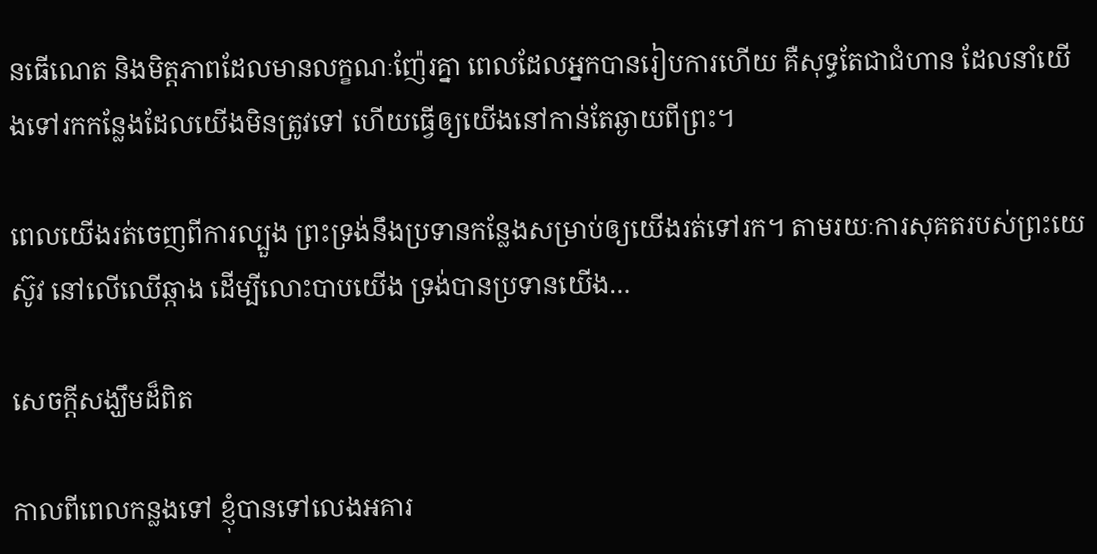នធើណេត និងមិត្តភាពដែលមានលក្ខណៈញ៉ែរគ្នា ពេលដែលអ្នកបានរៀបការហើយ គឺសុទ្ធតែជាជំហាន ដែលនាំយើងទៅរកកន្លែងដែលយើងមិនត្រូវទៅ ហើយធ្វើឲ្យយើងនៅកាន់តែឆ្ងាយពីព្រះ។

ពេលយើងរត់ចេញពីការល្បួង ព្រះទ្រង់នឹងប្រទានកន្លែងសម្រាប់ឲ្យយើងរត់ទៅរក។ តាមរយៈការសុគតរបស់ព្រះយេស៊ូវ នៅលើឈើឆ្កាង ដើម្បីលោះបាបយើង ទ្រង់បានប្រទានយើង…

សេចក្តីសង្ឃឹមដ៏ពិត

កាលពីពេលកន្លងទៅ ខ្ញុំបានទៅលេងអគារ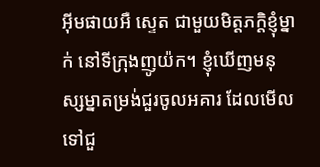អ៊ីមផាយអឺ ស្ទេត ជាមួយមិត្តភក្តិខ្ញុំម្នាក់ នៅទីក្រុងញូយ៉ក។ ខ្ញុំឃើញមនុស្សម្នាតម្រង់ជួរចូលអគារ ដែលមើលទៅជួ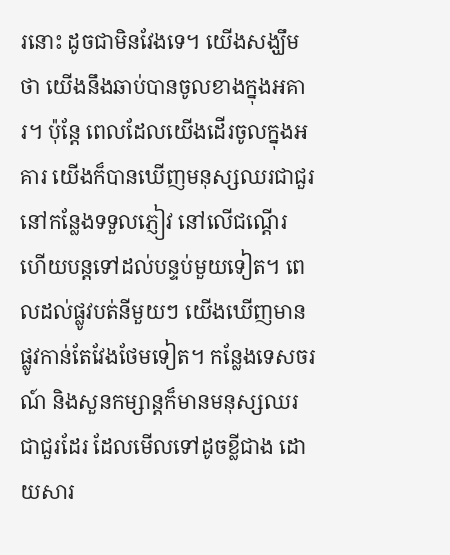រនោះ ដូចជាមិនវែងទេ។ យើងសង្ឃឹមថា យើងនឹងឆាប់បានចូលខាងក្នុងអគារ។ ប៉ុន្តែ ពេលដែលយើងដើរចូលក្នុងអគារ យើងក៏បានឃើញមនុស្សឈរជាជួរនៅកន្លែងទទួលភ្ញៀវ នៅលើជណ្តើរ ហើយបន្តទៅដល់បន្ទប់មួយទៀត។ ពេលដល់ផ្លូវបត់នីមួយៗ យើងឃើញមានផ្លូវកាន់តែវែងថែមទៀត។ កន្លែងទេសចរណ៍ និងសួនកម្សាន្តក៏មានមនុស្សឈរជាជួរដែរ ដែលមើលទៅដូចខ្លីជាង ដោយសារ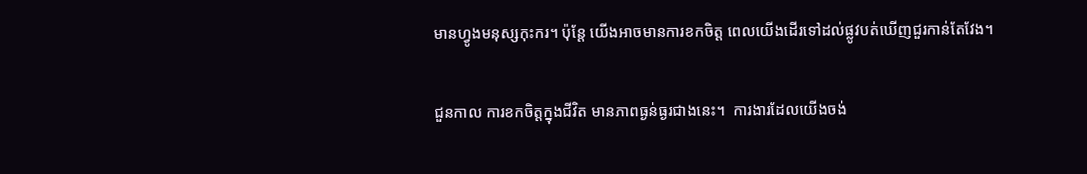មានហ្វូងមនុស្សកុះករ។ ប៉ុន្តែ យើងអាចមានការខកចិត្ត ពេលយើងដើរទៅដល់ផ្លូវបត់ឃើញជួរកាន់តែវែង។

ជួនកាល ការខកចិត្តក្នុងជីវិត មានភាពធ្ងន់ធ្ងរជាងនេះ។  ការងារដែលយើងចង់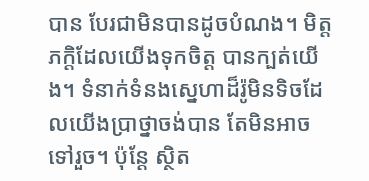បាន បែរជាមិនបានដូចបំណង។ មិត្តភក្តិដែលយើងទុកចិត្ត បានក្បត់យើង។ ទំនាក់ទំនងស្នេហាដ៏រ៉ូមិនទិចដែលយើងប្រាថ្នាចង់បាន តែមិនអាចទៅរួច។ ប៉ុន្តែ ស្ថិត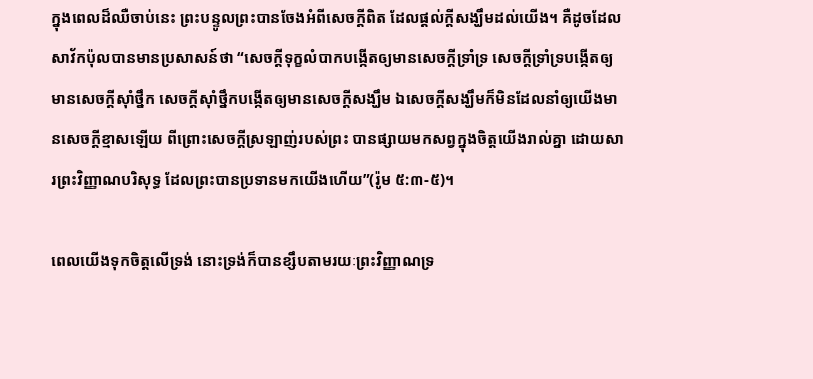ក្នុងពេលដ៏ឈឺចាប់នេះ ព្រះបន្ទូលព្រះបានចែងអំពីសេចក្តីពិត ដែលផ្តល់ក្តីសង្ឃឹមដល់យើង។ គឺដូចដែលសាវ័កប៉ុលបានមានប្រសាសន៍ថា “សេចក្តីទុក្ខលំបាកបង្កើតឲ្យមានសេចក្តីទ្រាំទ្រ សេចក្តីទ្រាំទ្របង្កើតឲ្យមានសេចក្តីស៊ាំថ្នឹក សេចក្តីស៊ាំថ្នឹកបង្កើតឲ្យមានសេចក្តីសង្ឃឹម ឯសេចក្តីសង្ឃឹមក៏មិនដែលនាំឲ្យយើងមានសេចក្តីខ្មាសឡើយ ពីព្រោះសេចក្តីស្រឡាញ់របស់ព្រះ បានផ្សាយមកសព្វក្នុងចិត្តយើងរាល់គ្នា ដោយសារព្រះវិញ្ញាណបរិសុទ្ធ ដែលព្រះបានប្រទានមកយើងហើយ”(រ៉ូម ៥:៣-៥)។

ពេលយើងទុកចិត្តលើទ្រង់ នោះទ្រង់ក៏បានខ្សឹបតាមរយៈព្រះវិញ្ញាណទ្រ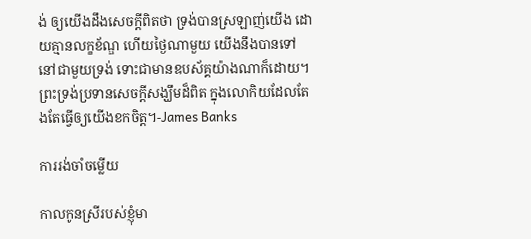ង់ ឲ្យយើងដឹងសេចក្តីពិតថា ទ្រង់បានស្រឡាញ់យើង ដោយគ្មានលក្ខខ័ណ្ឌ ហើយថ្ងៃណាមួយ យើងនឹងបានទៅនៅជាមួយទ្រង់ ទោះជាមានឧបស័គ្គយ៉ាងណាក៏ដោយ។ ព្រះទ្រង់ប្រទានសេចក្តីសង្ឃឹមដ៏ពិត ក្នុងលោកិយដែលតែងតែធ្វើឲ្យយើងខកចិត្ត។-James Banks

ការរង់ចាំចម្លើយ

កាលកូនស្រីរបស់ខ្ញុំមា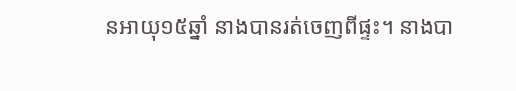នអាយុ១៥ឆ្នាំ នាងបានរត់ចេញពីផ្ទះ។ នាងបា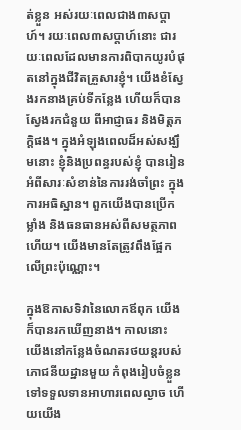ត់ខ្លួន អស់រយៈពេលជាង៣សប្តាហ៍។ រយៈពេល៣សប្តាហ៍នោះ ជារយៈពេលដែលមានការពិបាកយូរបំផុតនៅក្នុងជីវិតគ្រួសារខ្ញុំ។ យើងខំស្វែងរកនាងគ្រប់ទីកន្លែង ហើយក៏បានស្វែងរកជំនួយ ពីអាជ្ញាធរ និងមិត្តភក្ដិផង។ ក្នុងអំឡុងពេលដ៏អស់សង្ឃឹមនោះ ខ្ញុំនិងប្រពន្ធរបស់ខ្ញុំ បានរៀនអំពីសារៈសំខាន់នៃការរង់ចាំព្រះ ក្នុងការអធិស្ឋាន។ ពួកយើងបានប្រើកម្លាំង និងធនធានអស់ពីសមត្ថភាពហើយ។ យើងមានតែត្រូវពឹងផ្អែកលើព្រះប៉ុណ្ណោះ។

ក្នុងឱកាសទិវានៃលោកឪពុក យើងក៏បានរកឃើញនាង។ កាលនោះ យើងនៅកន្លែងចំណតរថយន្តរបស់ភោជនីយដ្ឋានមួយ កំពុងរៀបចំខ្លួនទៅទទួលទានអាហារពេលល្ងាច ហើយយើង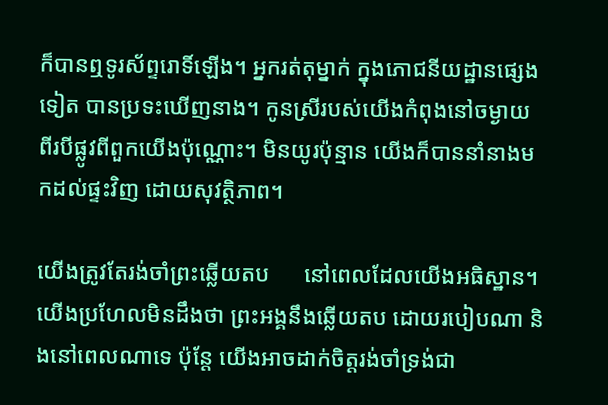ក៏បានឮទូរស័ព្ទរោទិ៍ឡើង។ អ្នករត់តុម្នាក់ ក្នុងភោជនីយដ្ឋានផ្សេងទៀត បានប្រទះឃើញនាង។ កូនស្រីរបស់យើងកំពុងនៅចម្ងាយ ពីរបីផ្លូវពីពួកយើងប៉ុណ្ណោះ។ មិនយូរប៉ុន្មាន យើងក៏បាននាំនាងមកដល់ផ្ទះវិញ ដោយសុវត្ថិភាព។

យើងត្រូវតែរង់ចាំព្រះឆ្លើយតប      នៅពេលដែលយើងអធិស្ឋាន។ យើងប្រហែលមិនដឹងថា ព្រះអង្គនឹងឆ្លើយតប ដោយរបៀបណា និងនៅពេលណាទេ ប៉ុន្តែ យើងអាចដាក់ចិត្តរង់ចាំទ្រង់ជា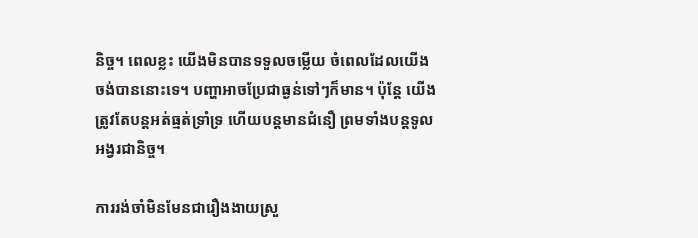និច្ច។ ពេលខ្លះ យើងមិនបានទទួលចម្លើយ ចំពេលដែលយើងចង់បាននោះទេ។ បញ្ហាអាចប្រែជាធ្ងន់ទៅៗក៏មាន។ ប៉ុន្តែ យើងត្រូវតែបន្តអត់ធ្មត់ទ្រាំទ្រ ហើយបន្តមានជំនឿ ព្រមទាំងបន្តទូលអង្វរជានិច្ច។

ការរង់ចាំមិនមែនជារឿងងាយស្រួ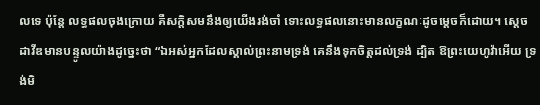លទេ ប៉ុន្តែ លទ្ធផលចុងក្រោយ គឺសក្តិសមនឹងឲ្យយើងរង់ចាំ ទោះលទ្ធផលនោះមានលក្ខណៈដូចម្តេចក៏ដោយ។ ស្ដេចដាវីឌមានបន្ទូលយ៉ាងដូច្នេះថា “ឯអស់អ្នកដែលស្គាល់ព្រះនាមទ្រង់ គេនឹងទុកចិត្តដល់ទ្រង់ ដ្បិត ឱព្រះយេហូវ៉ាអើយ ទ្រង់មិ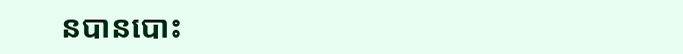នបានបោះ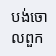បង់ចោលពួក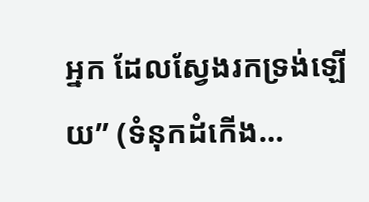អ្នក ដែលស្វែងរកទ្រង់ឡើយ” (ទំនុកដំកើង…